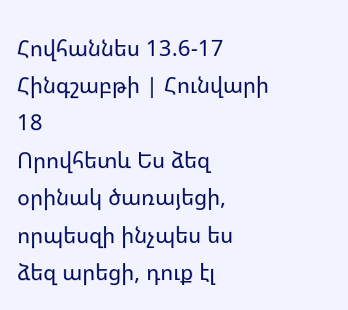Հովհաննես 13.6-17 Հինգշաբթի | Հունվարի 18
Որովհետև Ես ձեզ օրինակ ծառայեցի, որպեսզի ինչպես ես ձեզ արեցի, դուք էլ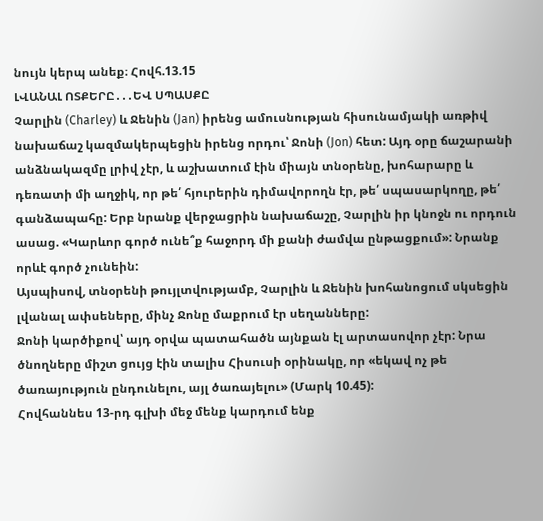նույն կերպ անեք։ Հովհ.13.15
ԼՎԱՆԱԼ ՈՏՔԵՐԸ․․․ԵՎ ՍՊԱՍՔԸ
Չարլին (Charley) և Ջենին (Jan) իրենց ամուսնության հիսունամյակի առթիվ նախաճաշ կազմակերպեցին իրենց որդու՝ Ջոնի (Jon) հետ: Այդ օրը ճաշարանի անձնակազմը լրիվ չէր, և աշխատում էին միայն տնօրենը, խոհարարը և դեռատի մի աղջիկ, որ թե՛ հյուրերին դիմավորողն էր, թե՛ սպասարկողը, թե՛ գանձապահը: Երբ նրանք վերջացրին նախաճաշը, Չարլին իր կնոջն ու որդուն ասաց. «Կարևոր գործ ունե՞ք հաջորդ մի քանի ժամվա ընթացքում»: Նրանք որևէ գործ չունեին:
Այսպիսով, տնօրենի թույլտվությամբ, Չարլին և Ջենին խոհանոցում սկսեցին լվանալ ափսեները, մինչ Ջոնը մաքրում էր սեղանները:
Ջոնի կարծիքով՝ այդ օրվա պատահածն այնքան էլ արտասովոր չէր: Նրա ծնողները միշտ ցույց էին տալիս Հիսուսի օրինակը, որ «եկավ ոչ թե ծառայություն ընդունելու, այլ ծառայելու» (Մարկ 10.45):
Հովհաննես 13-րդ գլխի մեջ մենք կարդում ենք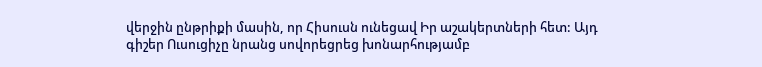վերջին ընթրիքի մասին, որ Հիսուսն ունեցավ Իր աշակերտների հետ: Այդ գիշեր Ուսուցիչը նրանց սովորեցրեց խոնարհությամբ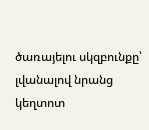ծառայելու սկզբունքը՝ լվանալով նրանց կեղտոտ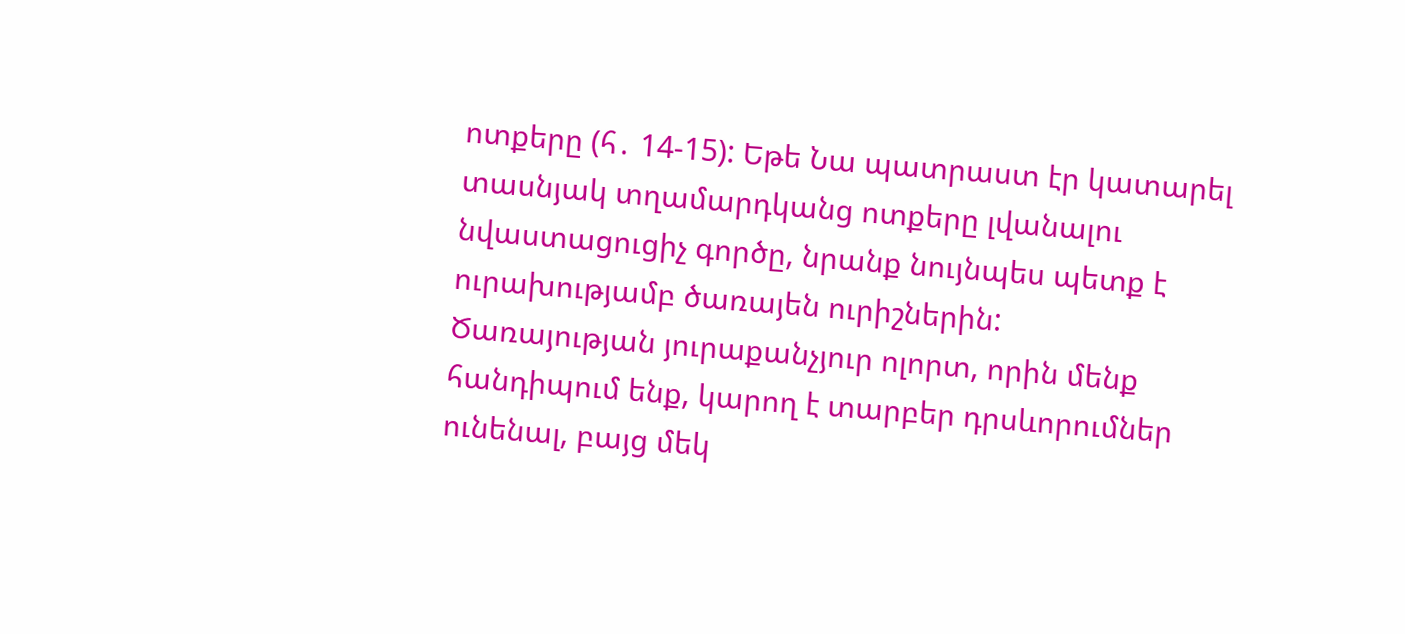ոտքերը (հ․ 14-15): Եթե Նա պատրաստ էր կատարել տասնյակ տղամարդկանց ոտքերը լվանալու նվաստացուցիչ գործը, նրանք նույնպես պետք է ուրախությամբ ծառայեն ուրիշներին:
Ծառայության յուրաքանչյուր ոլորտ, որին մենք հանդիպում ենք, կարող է տարբեր դրսևորումներ ունենալ, բայց մեկ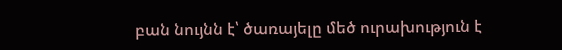բան նույնն է՝ ծառայելը մեծ ուրախություն է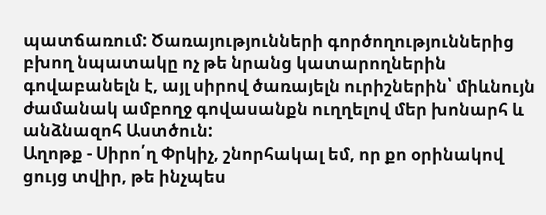պատճառում: Ծառայությունների գործողություններից բխող նպատակը ոչ թե նրանց կատարողներին գովաբանելն է, այլ սիրով ծառայելն ուրիշներին՝ միևնույն ժամանակ ամբողջ գովասանքն ուղղելով մեր խոնարհ և անձնազոհ Աստծուն:
Աղոթք - Սիրո՛ղ Փրկիչ, շնորհակալ եմ, որ քո օրինակով ցույց տվիր, թե ինչպես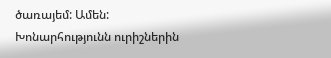ծառայեմ: Ամեն:
Խոնարհությունն ուրիշներին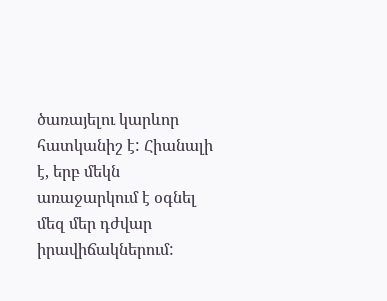ծառայելու կարևոր հատկանիշ է: Հիանալի է, երբ մեկն առաջարկում է օգնել մեզ մեր դժվար իրավիճակներում: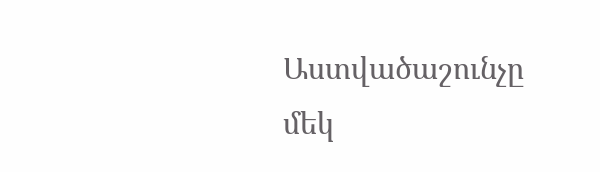Աստվածաշունչը մեկ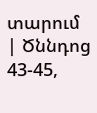տարում | Ծննդոց 43-45,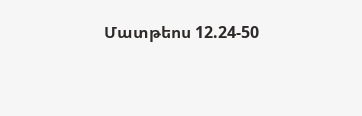Մատթեոս 12.24-50